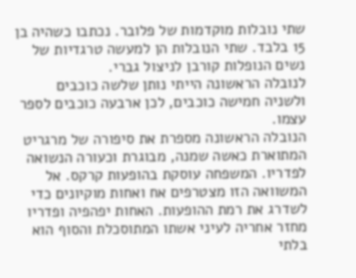שתי נובלות מוקדמות של פלובר. נכתבו כשהיה בן 15 בלבד. שתי הנובלות הן למעשה טרגדיות של נשים הנופלות קורבן לניצול גברי.
לנובלה הראשונה הייתי נותן שלשה כוכבים ולשניה חמישה כוכבים, לכן ארבעה כוכבים לספר עצמו.
הנובלה הראשונה מספרת את סיפורה של מרגריט המתוארת כאשה שמנה, מבוגרת וכעורה הנשואה לפדריו. המשפחה עוסקת בהופעות קרקס. אל המשוואה הזו מצטרפים אח ואחות מוקיונים כדי לשדרג את רמת ההופעות. האחות יפהפיה ופדריו מחזר אחריה לעיני אשתו המתוסכלת והסוף הוא בלתי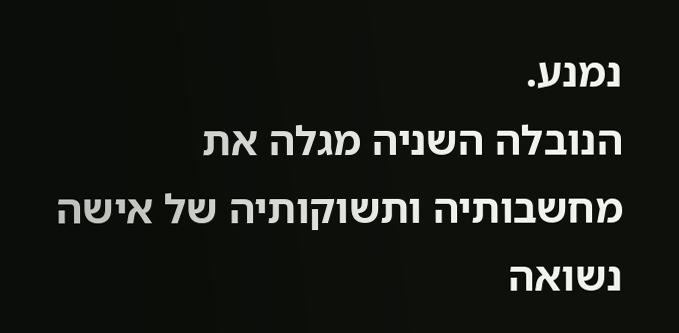נמנע.
הנובלה השניה מגלה את מחשבותיה ותשוקותיה של אישה נשואה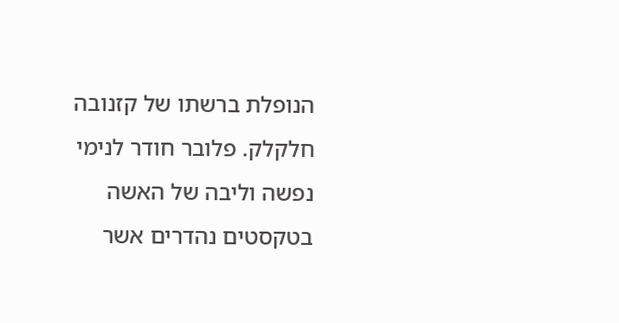הנופלת ברשתו של קזנובה חלקלק. פלובר חודר לנימי נפשה וליבה של האשה בטקסטים נהדרים אשר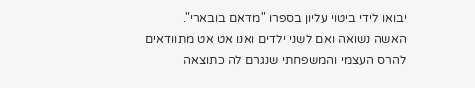יבואו לידי ביטוי עליון בספרו "מדאם בובארי".
האשה נשואה ואם לשני ילדים ואנו אט אט מתוודאים להרס העצמי והמשפחתי שנגרם לה כתוצאה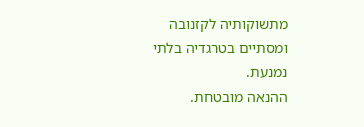מתשוקותיה לקזנובה ומסתיים בטרגדיה בלתי נמנעת.
ההנאה מובטחת.